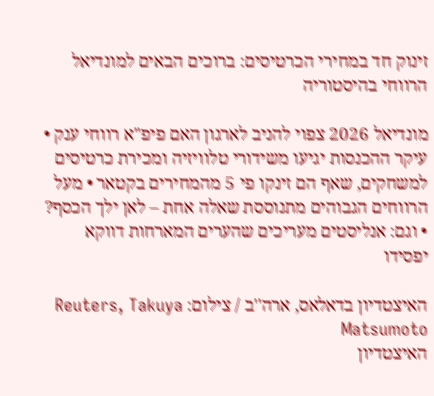זינוק חד במחירי הכרטיסים: ברוכים הבאים למונדיאל הרווחי בהיסטוריה

מונדיאל 2026 צפוי להניב לארגון האם פיפ"א רווחי ענק • עיקר ההכנסות יגיעו משידורי טלוויזיה ומכירת כרטיסים למשחקים, שאף הם זינקו פי 5 מהמחירים בקטאר • מעל הרווחים הגבוהים מתנוססת שאלה אחת – לאן ילך הכסף? • וגם: אנליסטים מעריכים שהערים המארחות דווקא יפסידו

האיצטדיון בדאלאס, ארה''ב / צילום: Reuters, Takuya Matsumoto
האיצטדיון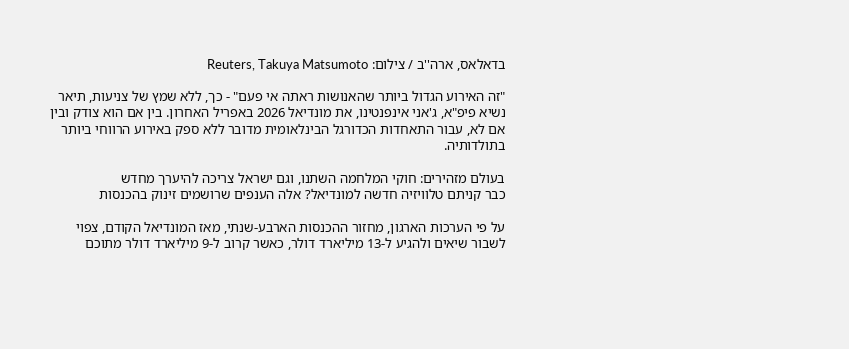בדאלאס, ארה''ב / צילום: Reuters, Takuya Matsumoto

"זה האירוע הגדול ביותר שהאנושות ראתה אי פעם" - כך, ללא שמץ של צניעות, תיאר נשיא פיפ"א, ג'אני אינפנטינו, את מונדיאל 2026 באפריל האחרון. בין אם הוא צודק ובין אם לא, עבור התאחדות הכדורגל הבינלאומית מדובר ללא ספק באירוע הרווחי ביותר בתולדותיה.

בעולם מזהירים: חוקי המלחמה השתנו, וגם ישראל צריכה להיערך מחדש
כבר קניתם טלוויזיה חדשה למונדיאל? אלה הענפים שרושמים זינוק בהכנסות

על פי הערכות הארגון, מחזור ההכנסות הארבע-שנתי, מאז המונדיאל הקודם, צפוי לשבור שיאים ולהגיע ל-13 מיליארד דולר, כאשר קרוב ל-9 מיליארד דולר מתוכם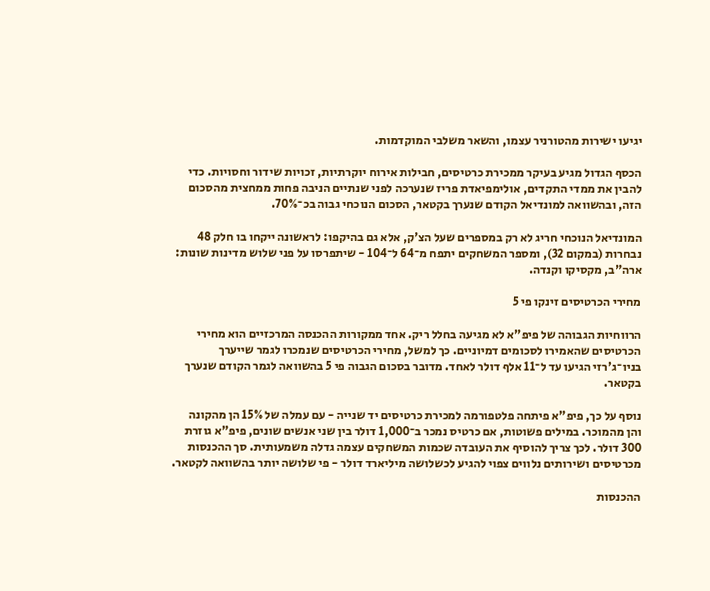יגיעו ישירות מהטורניר עצמו, והשאר משלבי המוקדמות.

הכסף הגדול מגיע בעיקר ממכירת כרטיסים, חבילות אירוח יוקרתיות, זכויות שידור וחסויות. כדי להבין את ממדי התקדים, אולימפיאדת פריז שנערכה לפני שנתיים הניבה פחות ממחצית מהסכום הזה, ובהשוואה למונדיאל הקודם שנערך בקטאר, הסכום הנוכחי גבוה בכ־70%.

המונדיאל הנוכחי חריג לא רק במספרים שעל הצ'ק, אלא גם בהיקפו: לראשונה ייקחו בו חלק 48 נבחרות (במקום 32), ומספר המשחקים יתפח מ־64 ל־104 - שיתפרסו על פני שלוש מדינות שונות: ארה"ב, מקסיקו וקנדה.

מחירי הכרטיסים זינקו פי 5

הרווחיות הגבוהה של פיפ"א לא מגיעה בחלל ריק. אחד ממקורות ההכנסה המרכזיים הוא מחירי הכרטיסים שהאמירו לסכומים דמיוניים. כך למשל, מחירי הכרטיסים שנמכרו לגמר שייערך בניו־ג'רזי הגיעו עד ל־11 אלף דולר לאחד. מדובר בסכום הגבוה פי 5 בהשוואה לגמר הקודם שנערך בקטאר.

נוסף על כך, פיפ"א פיתחה פלטפורמה למכירת כרטיסים יד שנייה - עם עמלה של 15% הן מהקונה והן מהמוכר. במילים פשוטות, אם כרטיס נמכר ב־1,000 דולר בין שני אנשים שונים, פיפ"א גוזרת 300 דולר. לכך צריך להוסיף את העובדה שכמות המשחקים עצמה גדלה משמעותית. סך ההכנסות מכרטיסים ושירותים נלווים צפוי להגיע לכשלושה מיליארד דולר - פי שלושה יותר בהשוואה לקטאר.

ההכנסות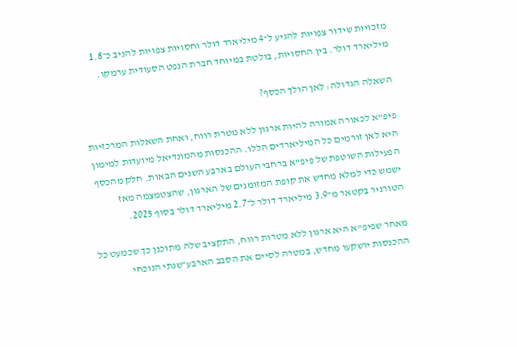מזכויות שידור צפויות להגיע ל־4 מיליארד דולר וחסויות צפויות להניב כ־1.8 מיליארד דולר. בין החסויות, בולטת במיוחד חברת הנפט הסעודית ערמקו.

השאלה הגדולה: לאן הולך הכסף?

פיפ"א לכאורה אמורה להיות ארגון ללא מטרת רווח, ואחת השאלות המרכזיות היא לאן זורמים כל המיליארדים הללו. ההכנסות מהמונדיאל מיועדות למימון הפעילות השוטפת של פיפ"א ברחבי העולם בארבע השנים הבאות. חלק מהכסף ישמש כדי למלא מחדש את קופת המזומנים של הארגון, שהצטמצמה מאז הטורניר בקטאר מ־3.9 מיליארד דולר ל־2.7 מיליארד דולר בסוף 2025.

מאחר שפיפ"א היא ארגון ללא מטרות רווח, התקציב שלה מתוכנן כך שכמעט כל ההכנסות יושקעו מחדש, במטרה לסיים את הסבב הארבע־שנתי הנוכחי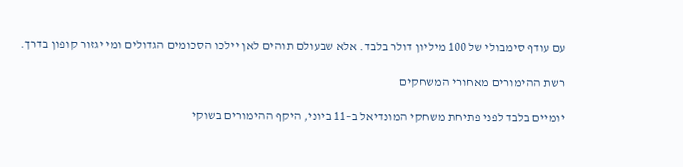עם עודף סימבולי של 100 מיליון דולר בלבד. אלא שבעולם תוהים לאן יילכו הסכומים הגדולים ומי יגזור קופון בדרך.

רשת ההימורים מאחורי המשחקים

יומיים בלבד לפני פתיחת משחקי המונדיאל ב–11 ביוני, היקף ההימורים בשוקי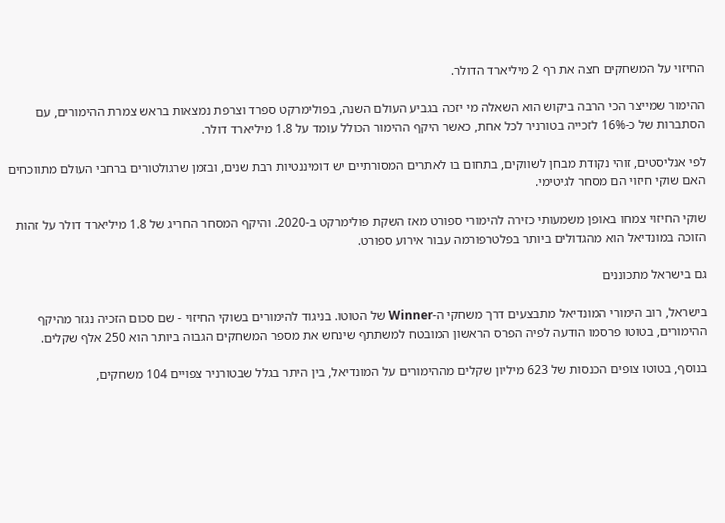החיזוי על המשחקים חצה את רף 2 מיליארד הדולר.

ההימור שמייצר הכי הרבה ביקוש הוא השאלה מי יזכה בגביע העולם השנה, בפולימרקט ספרד וצרפת נמצאות בראש צמרת ההימורים, עם הסתברות של כ-16% לזכייה בטורניר לכל אחת, כאשר היקף ההימור הכולל עומד על 1.8 מיליארד דולר.

לפי אנליסטים, זוהי נקודת מבחן לשווקים, בתחום בו לאתרים המסורתיים יש דומיננטיות רבת שנים, ובזמן שרגולטורים ברחבי העולם מתווכחים האם שוקי חיזוי הם מסחר לגיטימי.

שוקי החיזוי צמחו באופן משמעותי כזירה להימורי ספורט מאז השקת פולימרקט ב-2020. והיקף המסחר החריג של 1.8 מיליארד דולר על זהות הזוכה במונדיאל הוא מהגדולים ביותר בפלטרפורמה עבור אירוע ספורט.

גם בישראל מתכוננים

בישראל, רוב הימורי המונדיאל מתבצעים דרך משחקי ה-Winner של הטוטו. בניגוד להימורים בשוקי החיזוי - שם סכום הזכיה נגזר מהיקף ההימורים, בטוטו פרסמו הודעה לפיה הפרס הראשון המובטח למשתתף שינחש את מספר המשחקים הגבוה ביותר הוא 250 אלף שקלים.

בנוסף, בטוטו צופים הכנסות של 623 מיליון שקלים מההימורים על המונדיאל, בין היתר בגלל שבטורניר צפויים 104 משחקים,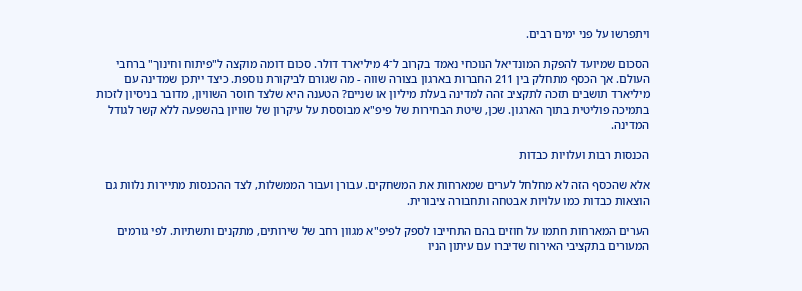ויתפרשו על פני ימים רבים.

הסכום שמיועד להפקת המונדיאל הנוכחי נאמד בקרוב ל־4 מיליארד דולר. סכום דומה מוקצה ל"פיתוח וחינוך" ברחבי העולם. אך הכסף מתחלק בין 211 החברות בארגון בצורה שווה - מה שגורם לביקורת נוספת. כיצד ייתכן שמדינה עם מיליארד תושבים תזכה לתקציב זהה למדינה בעלת מיליון או שניים? הטענה היא שלצד חוסר השוויון, מדובר בניסיון לזכות בתמיכה פוליטית בתוך הארגון. שכן, שיטת הבחירות של פיפ"א מבוססת על עיקרון של שוויון בהשפעה ללא קשר לגודל המדינה.

הכנסות רבות ועלויות כבדות

אלא שהכסף הזה לא מחלחל לערים שמארחות את המשחקים. עבורן ועבור הממשלות, לצד ההכנסות מתיירות נלוות גם הוצאות כבדות כמו עלויות אבטחה ותחבורה ציבורית.

הערים המארחות חתמו על חוזים בהם התחייבו לספק לפיפ"א מגוון רחב של שירותים, מתקנים ותשתיות. לפי גורמים המעורים בתקציבי האירוח שדיברו עם עיתון הניו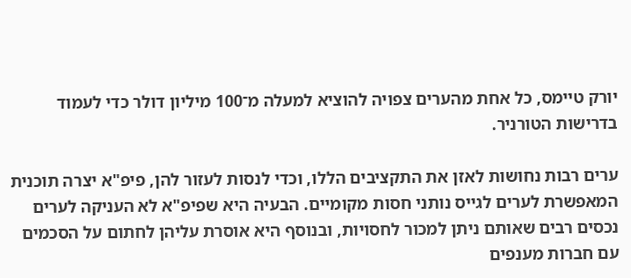יורק טיימס, כל אחת מהערים צפויה להוציא למעלה מ־100 מיליון דולר כדי לעמוד בדרישות הטורניר.

ערים רבות נחושות לאזן את התקציבים הללו, וכדי לנסות לעזור להן, פיפ"א יצרה תוכנית המאפשרת לערים לגייס נותני חסות מקומיים. הבעיה היא שפיפ"א לא העניקה לערים נכסים רבים שאותם ניתן למכור לחסויות, ובנוסף היא אוסרת עליהן לחתום על הסכמים עם חברות מענפים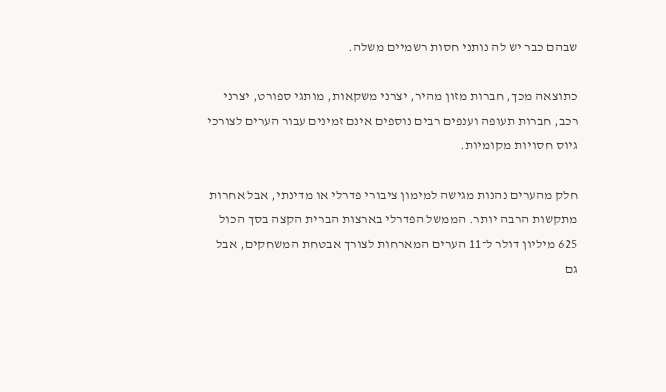שבהם כבר יש לה נותני חסות רשמיים משלה.

כתוצאה מכך, חברות מזון מהיר, יצרני משקאות, מותגי ספורט, יצרני רכב, חברות תעופה וענפים רבים נוספים אינם זמינים עבור הערים לצורכי גיוס חסויות מקומיות.

חלק מהערים נהנות מגישה למימון ציבורי פדרלי או מדינתי, אבל אחרות מתקשות הרבה יותר. הממשל הפדרלי בארצות הברית הקצה בסך הכול 625 מיליון דולר ל־11 הערים המארחות לצורך אבטחת המשחקים, אבל גם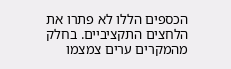הכספים הללו לא פתרו את הלחצים התקציביים. בחלק מהמקרים ערים צמצמו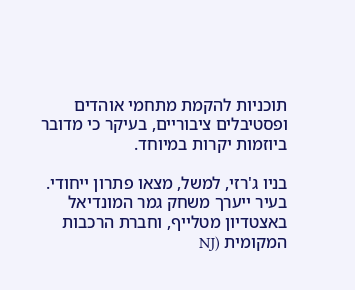תוכניות להקמת מתחמי אוהדים ופסטיבלים ציבוריים, בעיקר כי מדובר ביוזמות יקרות במיוחד.

בניו ג'רזי, למשל, מצאו פתרון ייחודי. בעיר ייערך משחק גמר המונדיאל באצטדיון מטלייף, וחברת הרכבות המקומית (NJ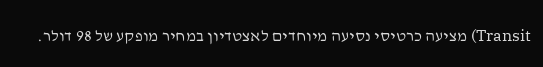Transit) מציעה כרטיסי נסיעה מיוחדים לאצטדיון במחיר מופקע של 98 דולר.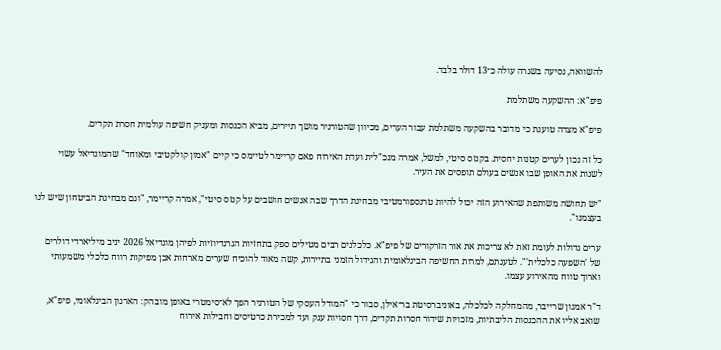להשוואה, נסיעה בשגרה עולה כ־13 דולר בלבד.

פיפ"א: ההשקעה משתלמת

פיפ"א מצדה טוענת כי מדובר בהשקעה משתלמת עבור הערים, מכיוון שהטורניר מושך תיירים, מביא הכנסות ומעניק חשיפה עולמית חסרת תקדים.

כל זה נכון לערים קטנות יחסית. בקנזס סיטי, למשל, אמרה מנכ"לית ועדת האירוח פאם קריימר לטיימס כי קיים "אמון קולקטיבי ומאוחד" שהמונדיאל עשוי לשנות את האופן שבו אנשים בעולם תופסים את העיר.

"יש תחושה משותפת שהאירוע הזה יכול להיות טרנספורמטיבי מבחינת הדרך שבה אנשים חושבים על קנזס סיטי", אמרה קריימר, "וגם מבחינת הביטחון שיש לנו בעצמנו".

ערים גדולות לעומת זאת לא צריכות את אור הזרקורים של פיפ"א. כלכלנים רבים מטילים ספק בתחזיות הגרנדיוזיות לפיהן מונדיאל 2026 יניב מיליארדי דולרים של 'השפעה כלכלית'". לטענתם, למרות החשיפה הבינלאומית והגידול הזמני בתיירות, קשה מאוד להוכיח שערים מארחות אכן מפיקות רווח כלכלי משמעותי וארוך טווח מהאירוע עצמו.

ד"ר אמנון שרייבר, מהמחלקה לכלכלה, באוניברסיטת בר־אילן, סבור כי "המודל העסקי של הטורניר הפך לא־סימטרי באופן מובהק: הארגון הבינלאומי, פיפ"א, שואב אליו את ההכנסות הליבתיות, מזכויות שידור חסרות תקדים, דרך חסויות ענק ועד למכירת כרטיסים וחבילות אירוח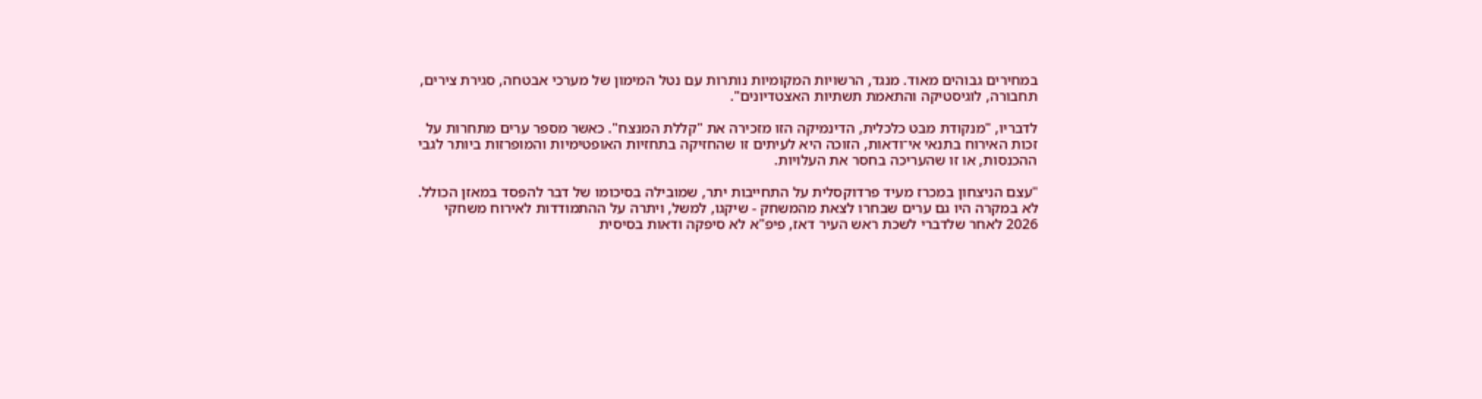במחירים גבוהים מאוד. מנגד, הרשויות המקומיות נותרות עם נטל המימון של מערכי אבטחה, סגירת צירים, תחבורה, לוגיסטיקה והתאמת תשתיות האצטדיונים".

לדבריו, "מנקודת מבט כלכלית, הדינמיקה הזו מזכירה את "קללת המנצח". כאשר מספר ערים מתחרות על זכות האירוח בתנאי אי־ודאות, הזוכה היא לעיתים זו שהחזיקה בתחזיות האופטימיות והמופרזות ביותר לגבי ההכנסות, או זו שהעריכה בחסר את העלויות.

"עצם הניצחון במכרז מעיד פרדוקסלית על התחייבות יתר, שמובילה בסיכומו של דבר להפסד במאזן הכולל. לא במקרה היו גם ערים שבחרו לצאת מהמשחק - שיקגו, למשל, ויתרה על ההתמודדות לאירוח משחקי 2026 לאחר שלדברי לשכת ראש העיר דאז, פיפ"א לא סיפקה ודאות בסיסית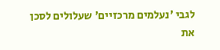לגבי 'נעלמים מרכזיים' שעלולים לסכן את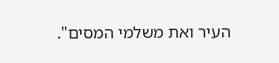העיר ואת משלמי המסים".